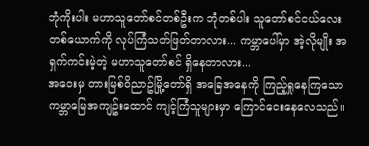ဘုံကိုးပါး မဟာသူတော်စင်တစ်ဦးက ဘုံတစ်ပါး သူတော်စင်ငယ်လေးတစ်ယောက်ကို လုပ်ကြံသတ်ဖြတ်တာလား... ကမ္ဘာပေါ်မှာ အဲ့လိုမျိုး အရှက်ကင်းမဲ့တဲ့ မဟာသူတော်စင် ရှိနေတာလား...
အဝေးမှ တားမြစ်ဝိညာဥ်မြို့တော်ရှိ အခြေအနေကို ကြည့်ရှုနေကြသော ကမ္ဘာမြေအကျဥ်းထောင် ကျင့်ကြံသူများမှာ ကြောင်ငေးနေလေသည်။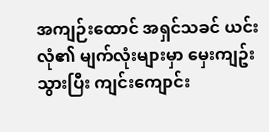အကျဉ်းထောင် အရှင်သခင် ယင်းလုံ၏ မျက်လုံးများမှာ မှေးကျဥ်းသွားပြီး ကျင်းကျောင်း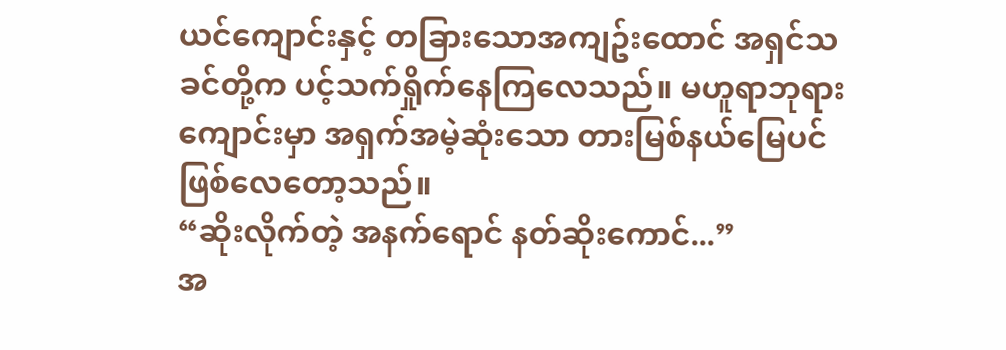ယင်ကျောင်းနှင့် တခြားသောအကျဥ်းထောင် အရှင်သခင်တို့က ပင့်သက်ရှိုက်နေကြလေသည်။ မဟူရာဘုရားကျောင်းမှာ အရှက်အမဲ့ဆုံးသော တားမြစ်နယ်မြေပင် ဖြစ်လေတော့သည်။
“ဆိုးလိုက်တဲ့ အနက်ရောင် နတ်ဆိုးကောင်...”
အ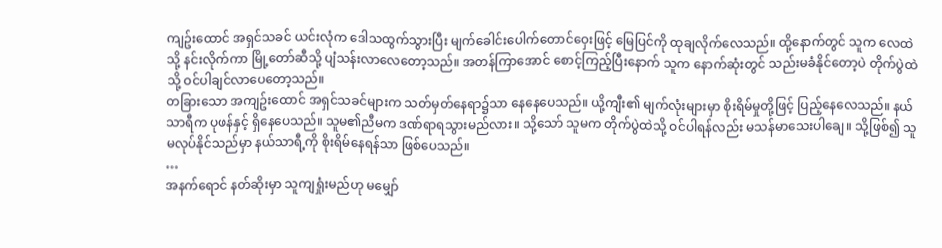ကျဥ်းထောင် အရှင်သခင် ယင်းလုံက ဒေါသထွက်သွားပြီး မျက်ခေါင်းပေါက်တောင်ဝှေးဖြင့် မြေပြင်ကို ထုချလိုက်လေသည်။ ထို့နောက်တွင် သူက လေထဲသို့ နင်းလိုက်ကာ မြို့တော်ဆီသို့ ပျံသန်းလာလေတော့သည်။ အတန်ကြာအောင် စောင့်ကြည့်ပြီးနောက် သူက နောက်ဆုံးတွင် သည်းမခံနိုင်တော့ပဲ တိုက်ပွဲထဲသို့ ဝင်ပါချင်လာပေတော့သည်။
တခြားသော အကျဥ်းထောင် အရှင်သခင်များက သတ်မှတ်နေရာ၌သာ နေနေပေသည်။ ယို့ကျီး၏ မျက်လုံးများမှာ စိုးရိမ်မှုတို့ဖြင့် ပြည့်နေလေသည်။ နယ်သာရီက ပုဖန်နှင့် ရှိနေပေသည်။ သူမ၏ညီမက ဒဏ်ရာရသွားမည်လား။ သို့သော် သူမက တိုက်ပွဲထဲသို့ ဝင်ပါရန်လည်း မသန်မာသေးပါချေ။ သို့ဖြစ်၍ သူမလုပ်နိုင်သည်မှာ နယ်သာရီ့ကို စိုးရိမ်နေရန်သာ ဖြစ်ပေသည်။
…
အနက်ရောင် နတ်ဆိုးမှာ သူကျရှုံးမည်ဟု မမျှော်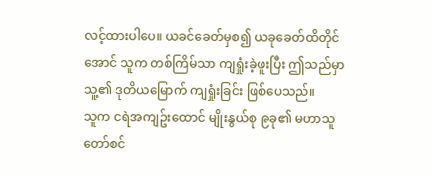လင့်ထားပါပေ။ ယခင်ခေတ်မှစ၍ ယခုခေတ်ထိတိုင်အောင် သူက တစ်ကြိမ်သာ ကျရှုံးခဲ့ဖူးပြီး ဤသည်မှာ သူ့၏ ဒုတိယမြောက် ကျရှုံးခြင်း ဖြစ်ပေသည်။
သူက ငရဲအကျဥ်းထောင် မျိုးနွယ်စု ၉ခု၏ မဟာသူတော်စင်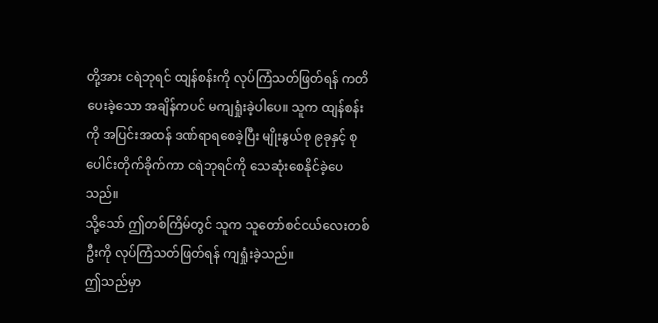တို့အား ငရဲဘုရင် ထျန်စန်းကို လုပ်ကြံသတ်ဖြတ်ရန် ကတိပေးခဲ့သော အချိန်ကပင် မကျရှုံးခဲ့ပါပေ။ သူက ထျန်စန်းကို အပြင်းအထန် ဒဏ်ရာရစေခဲ့ပြီး မျိုးနွယ်စု ၉ခုနှင့် စုပေါင်းတိုက်ခိုက်ကာ ငရဲဘုရင်ကို သေဆုံးစေနိုင်ခဲ့ပေသည်။
သို့သော် ဤတစ်ကြိမ်တွင် သူက သူတော်စင်ငယ်လေးတစ်ဦးကို လုပ်ကြံသတ်ဖြတ်ရန် ကျရှုံးခဲ့သည်။
ဤသည်မှာ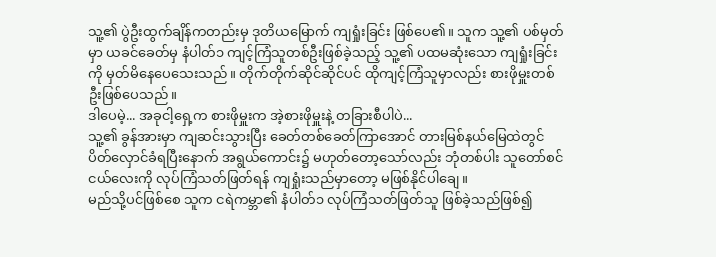သူ့၏ ပွဲဦးထွက်ချိန်ကတည်းမှ ဒုတိယမြောက် ကျရှုံးခြင်း ဖြစ်ပေ၏။ သူက သူ့၏ ပစ်မှတ်မှာ ယခင်ခေတ်မှ နံပါတ်၁ ကျင့်ကြံသူတစ်ဦးဖြစ်ခဲ့သည့် သူ့၏ ပထမဆုံးသော ကျရှုံးခြင်းကို မှတ်မိနေပေသေးသည်။ တိုက်တိုက်ဆိုင်ဆိုင်ပင် ထိုကျင့်ကြံသူမှာလည်း စားဖိုမှူးတစ်ဦးဖြစ်ပေသည်။
ဒါပေမဲ့... အခုငါ့ရှေ့က စားဖိုမှူးက အဲ့စားဖိုမှူးနဲ့ တခြားစီပါပဲ...
သူ့၏ ခွန်အားမှာ ကျဆင်းသွားပြီး ခေတ်တစ်ခေတ်ကြာအောင် တားမြစ်နယ်မြေထဲတွင် ပိတ်လှောင်ခံရပြီးနောက် အရွယ်ကောင်း၌ မဟုတ်တော့သော်လည်း ဘုံတစ်ပါး သူတော်စင်ငယ်လေးကို လုပ်ကြံသတ်ဖြတ်ရန် ကျရှုံးသည်မှာတော့ မဖြစ်နိုင်ပါချေ။
မည်သို့ပင်ဖြစ်စေ သူက ငရဲကမ္ဘာ၏ နံပါတ်၁ လုပ်ကြံသတ်ဖြတ်သူ ဖြစ်ခဲ့သည်ဖြစ်၍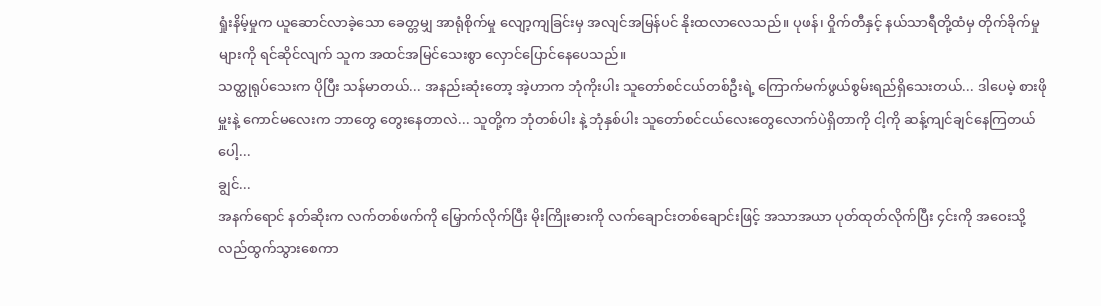ရှုံးနိမ့်မှုက ယူဆောင်လာခဲ့သော ခေတ္တမျှ အာရုံစိုက်မှု လျော့ကျခြင်းမှ အလျင်အမြန်ပင် နိုးထလာလေသည်။ ပုဖန်၊ ဝှိုက်တီနှင့် နယ်သာရီတို့ထံမှ တိုက်ခိုက်မှုများကို ရင်ဆိုင်လျက် သူက အထင်အမြင်သေးစွာ လှောင်ပြောင်နေပေသည်။
သတ္ထုရုပ်သေးက ပိုပြီး သန်မာတယ်... အနည်းဆုံးတော့ အဲ့ဟာက ဘုံကိုးပါး သူတော်စင်ငယ်တစ်ဦးရဲ့ ကြောက်မက်ဖွယ်စွမ်းရည်ရှိသေးတယ်... ဒါပေမဲ့ စားဖိုမှူးနဲ့ ကောင်မလေးက ဘာတွေ တွေးနေတာလဲ... သူတို့က ဘုံတစ်ပါး နဲ့ ဘုံနှစ်ပါး သူတော်စင်ငယ်လေးတွေလောက်ပဲရှိတာကို ငါ့ကို ဆန့်ကျင်ချင်နေကြတယ်ပေါ့...
ချွင်...
အနက်ရောင် နတ်ဆိုးက လက်တစ်ဖက်ကို မြှောက်လိုက်ပြီး မိုးကြိုးဓားကို လက်ချောင်းတစ်ချောင်းဖြင့် အသာအယာ ပုတ်ထုတ်လိုက်ပြီး ၄င်းကို အဝေးသို့ လည်ထွက်သွားစေကာ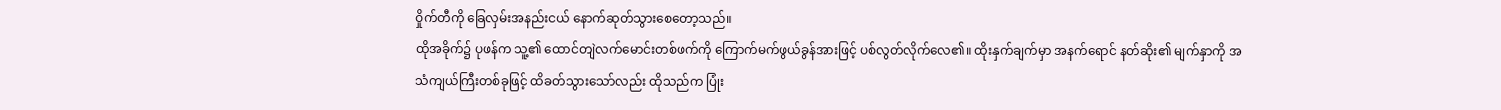ဝှိုက်တီကို ခြေလှမ်းအနည်းငယ် နောက်ဆုတ်သွားစေတော့သည်။
ထိုအခိုက်၌ ပုဖန်က သူ့၏ ထောင်တျဲလက်မောင်းတစ်ဖက်ကို ကြောက်မက်ဖွယ်ခွန်အားဖြင့် ပစ်လွတ်လိုက်လေ၏။ ထိုးနှက်ချက်မှာ အနက်ရောင် နတ်ဆိုး၏ မျက်နှာကို အသံကျယ်ကြီးတစ်ခုဖြင့် ထိခတ်သွားသော်လည်း ထိုသည်က ပြုံး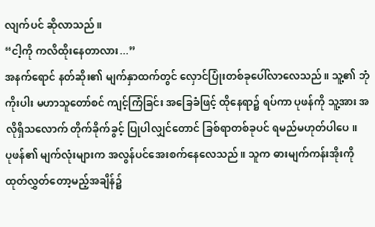လျက်ပင် ဆိုလာသည်။
“ငါ့ကို ကလိထိုးနေတာလား...”
အနက်ရောင် နတ်ဆိုး၏ မျက်နှာထက်တွင် လှောင်ပြုံးတစ်ခုပေါ်လာလေသည်။ သူ့၏ ဘုံကိုးပါး မဟာသူတော်စင် ကျင့်ကြံခြင်း အခြေခံဖြင့် ထိုနေရာ၌ ရပ်ကာ ပုဖန်ကို သူ့အား အလိုရှိသလောက် တိုက်ခိုက်ခွင့် ပြုပါလျှင်တောင် ခြစ်ရာတစ်ခုပင် ရမည်မဟုတ်ပါပေ။
ပုဖန်၏ မျက်လုံးများက အလွန်ပင်အေးစက်နေလေသည်။ သူက ဓားမျက်ကန်းအိုးကို ထုတ်လွှတ်တော့မည့်အချိန်၌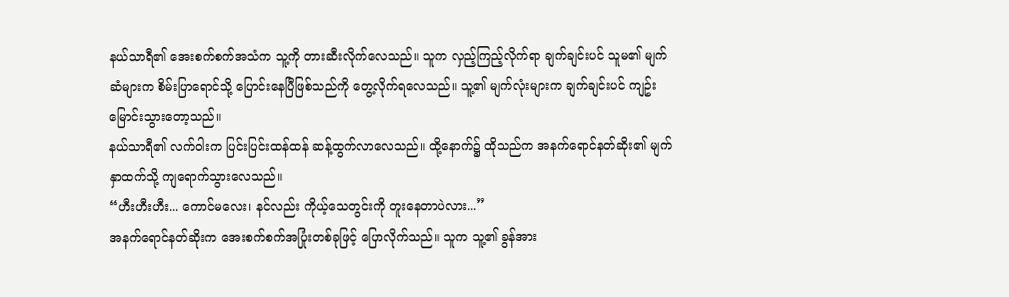နယ်သာရီ၏ အေးစက်စက်အသံက သူ့ကို တားဆီးလိုက်လေသည်။ သူက လှည့်ကြည့်လိုက်ရာ ချက်ချင်းပင် သူမ၏ မျက်ဆံများက စိမ်းပြာရောင်သို့ ပြောင်းနေပြီဖြစ်သည်ကို တွေ့လိုက်ရလေသည်။ သူ့၏ မျက်လုံးများက ချက်ချင်းပင် ကျဥ်းမြောင်းသွားတော့သည်။
နယ်သာရီ၏ လက်ဝါးက ပြင်းပြင်းထန်ထန် ဆန့်ထွက်လာလေသည်။ ထို့နောက်၌ ထိုသည်က အနက်ရောင်နတ်ဆိုး၏ မျက်နှာထက်သို့ ကျရောက်သွားလေသည်။
“ဟီးဟီးဟီး... ကောင်မလေး၊ နင်လည်း ကိုယ့်သေတွင်းကို တူးနေတာပဲလား...”
အနက်ရောင်နတ်ဆိုးက အေးစက်စက်အပြုံးတစ်ခုဖြင့် ပြောလိုက်သည်။ သူက သူ့၏ ခွန်အား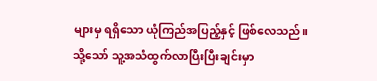များမှ ရရှိသော ယုံကြည်အပြည့်နှင့် ဖြစ်လေသည်။
သို့သော် သူ့အသံထွက်လာပြီးပြီးချင်းမှာ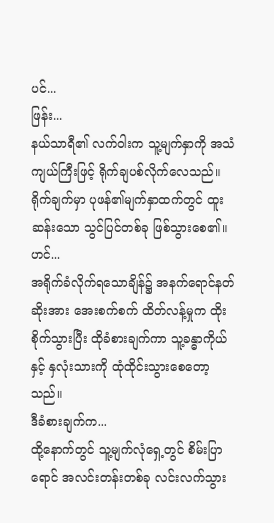ပင်...
ဖြန်း...
နယ်သာရီ၏ လက်ဝါးက သူ့မျက်နှာကို အသံကျယ်ကြီးဖြင့် ရိုက်ချပစ်လိုက်လေသည်။
ရိုက်ချက်မှာ ပုဖန်၏မျက်နှာထက်တွင် ထူးဆန်းသော သွင်ပြင်တစ်ခု ဖြစ်သွားစေ၏။
ဟင်...
အရိုက်ခံလိုက်ရသောချိန်၌ အနက်ရောင်နတ်ဆိုးအား အေးစက်စက် ထိတ်လန့်မှုက ထိုးစိုက်သွားပြီး ထိုခံစားချက်ကာ သူ့ခန္ဓာကိုယ်နှင့် နှလုံးသားကို ထုံထိုင်းသွားစေတော့သည်။
ဒီခံစားချက်က...
ထို့နောက်တွင် သူ့မျက်လုံရှေ့တွင် စိမ်းပြာရောင် အလင်းတန်းတစ်ခု လင်းလက်သွား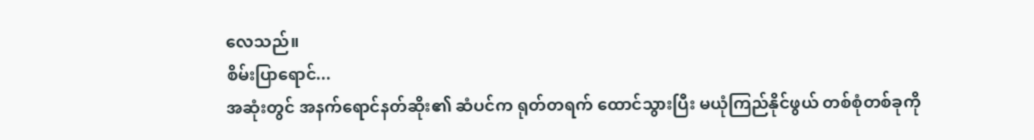လေသည်။
စိမ်းပြာရောင်...
အဆုံးတွင် အနက်ရောင်နတ်ဆိုး၏ ဆံပင်က ရုတ်တရက် ထောင်သွားပြီး မယုံကြည်နိုင်ဖွယ် တစ်စုံတစ်ခုကို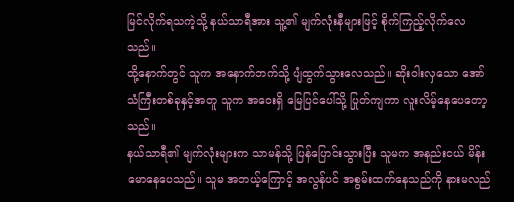မြင်လိုက်ရသကဲ့သို့ နယ်သာရီအား သူ့၏ မျက်လုံးနီများဖြင့် စိုက်ကြည့်လိုက်လေသည်။
ထို့နောက်တွင် သူက အနောက်ဘက်သို့ ပျံထွက်သွားလေသည်။ ဆိုးဝါးလှသော အော်သံကြီးတစ်ခုနှင့်အတူ သူက အဝေးရှိ မြေပြင်ပေါ်သို့ ပြုတ်ကျကာ လူးလိမ့်နေပေတော့သည်။
နယ်သာရီ၏ မျက်လုံးများက သာမန်သို့ ပြန်ပြောင်းသွားပြီး သူမက အနည်းငယ် မိန်းမောနေပေသည်။ သူမ အဘယ့်ကြောင့် အလွန်ပင် အစွမ်းထက်နေသည်ကို နားမလည်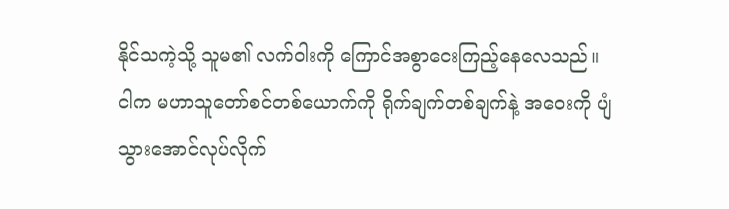နိုင်သကဲ့သို့ သူမ၏ လက်ဝါးကို ကြောင်အစွာငေးကြည့်နေလေသည်။
ငါက မဟာသူတော်စင်တစ်ယောက်ကို ရိုက်ချက်တစ်ချက်နဲ့ အဝေးကို ပျံသွားအောင်လုပ်လိုက်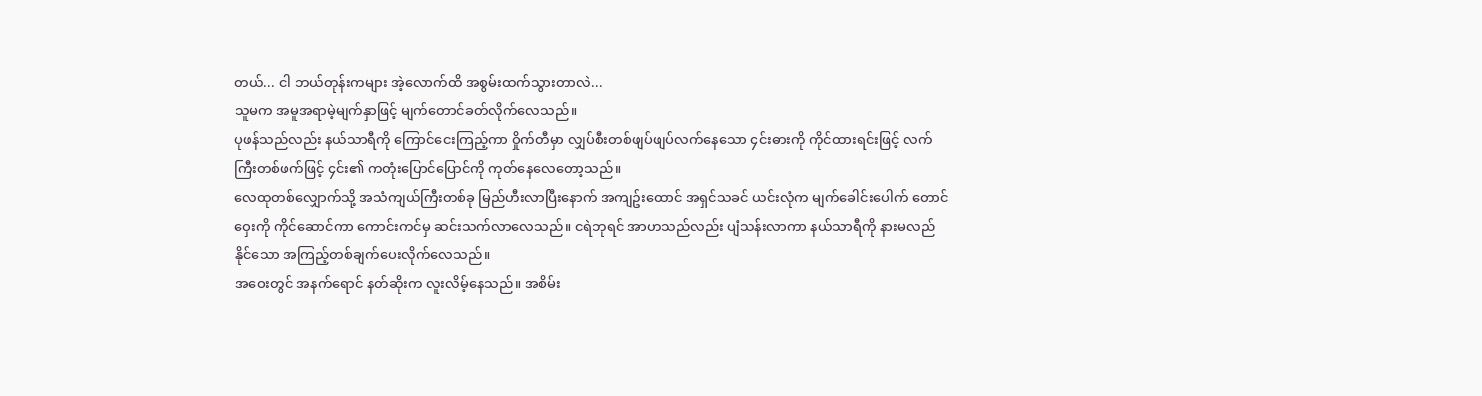တယ်... ငါ ဘယ်တုန်းကများ အဲ့လောက်ထိ အစွမ်းထက်သွားတာလဲ...
သူမက အမူအရာမဲ့မျက်နှာဖြင့် မျက်တောင်ခတ်လိုက်လေသည်။
ပုဖန်သည်လည်း နယ်သာရီကို ကြောင်ငေးကြည့်ကာ ဝှိုက်တီမှာ လျှပ်စီးတစ်ဖျပ်ဖျပ်လက်နေသော ၄င်းဓားကို ကိုင်ထားရင်းဖြင့် လက်ကြီးတစ်ဖက်ဖြင့် ၄င်း၏ ကတုံးပြောင်ပြောင်ကို ကုတ်နေလေတော့သည်။
လေထုတစ်လျှောက်သို့ အသံကျယ်ကြီးတစ်ခု မြည်ဟီးလာပြီးနောက် အကျဥ်းထောင် အရှင်သခင် ယင်းလုံက မျက်ခေါင်းပေါက် တောင်ဝှေးကို ကိုင်ဆောင်ကာ ကောင်းကင်မှ ဆင်းသက်လာလေသည်။ ငရဲဘုရင် အာဟသည်လည်း ပျံသန်းလာကာ နယ်သာရီကို နားမလည်နိုင်သော အကြည့်တစ်ချက်ပေးလိုက်လေသည်။
အဝေးတွင် အနက်ရောင် နတ်ဆိုးက လူးလိမ့်နေသည်။ အစိမ်း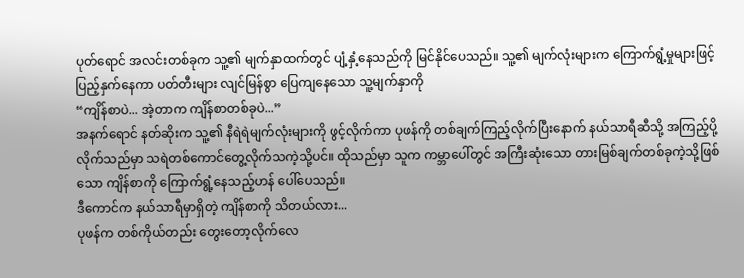ပုတ်ရောင် အလင်းတစ်ခုက သူ့၏ မျက်နှာထက်တွင် ပျံ့နှံ့နေသည်ကို မြင်နိုင်ပေသည်။ သူ့၏ မျက်လုံးများက ကြောက်ရွံ့မှုများဖြင့် ပြည့်နှက်နေကာ ပတ်တီးများ လျင်မြန်စွာ ပြေကျနေသော သူ့မျက်နှာကို
“ကျိန်စာပဲ... အဲ့တာက ကျိန်စာတစ်ခုပဲ...”
အနက်ရောင် နတ်ဆိုးက သူ့၏ နီရဲရဲမျက်လုံးများကို ဖွင့်လိုက်ကာ ပုဖန်ကို တစ်ချက်ကြည့်လိုက်ပြီးနောက် နယ်သာရီဆီသို့ အကြည့်ပို့လိုက်သည်မှာ သရဲတစ်ကောင်တွေ့လိုက်သကဲ့သို့ပင်။ ထိုသည်မှာ သူက ကမ္ဘာပေါ်တွင် အကြီးဆုံးသော တားမြစ်ချက်တစ်ခုကဲ့သို့ဖြစ်သော ကျိန်စာကို ကြောက်ရွံ့နေသည့်ဟန် ပေါ်ပေသည်။
ဒီကောင်က နယ်သာရီမှာရှိတဲ့ ကျိန်စာကို သိတယ်လား...
ပုဖန်က တစ်ကိုယ်တည်း တွေးတော့လိုက်လေ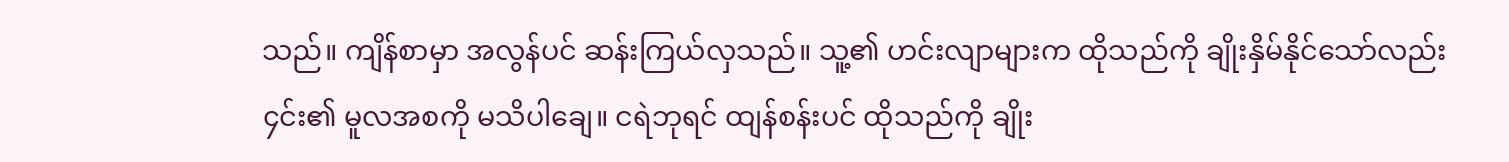သည်။ ကျိန်စာမှာ အလွန်ပင် ဆန်းကြယ်လှသည်။ သူ့၏ ဟင်းလျာများက ထိုသည်ကို ချိုးနှိမ်နိုင်သော်လည်း ၄င်း၏ မူလအစကို မသိပါချေ။ ငရဲဘုရင် ထျန်စန်းပင် ထိုသည်ကို ချိုး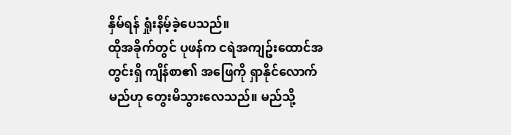နှိမ်ရန် ရှုံးနိမ့်ခဲ့ပေသည်။
ထိုအခိုက်တွင် ပုဖန်က ငရဲအကျဥ်းထောင်အတွင်းရှိ ကျိန်စာ၏ အဖြေကို ရှာနိုင်လောက်မည်ဟု တွေးမိသွားလေသည်။ မည်သို့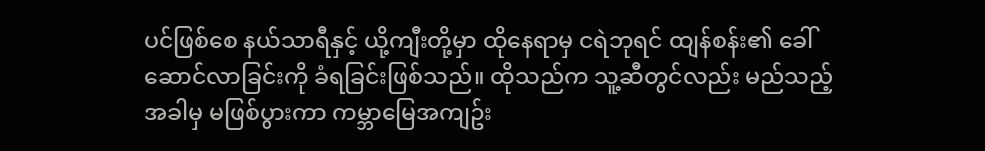ပင်ဖြစ်စေ နယ်သာရီနှင့် ယို့ကျီးတို့မှာ ထိုနေရာမှ ငရဲဘုရင် ထျန်စန်း၏ ခေါ်ဆောင်လာခြင်းကို ခံရခြင်းဖြစ်သည်။ ထိုသည်က သူ့ဆီတွင်လည်း မည်သည့်အခါမှ မဖြစ်ပွားကာ ကမ္ဘာမြေအကျဥ်း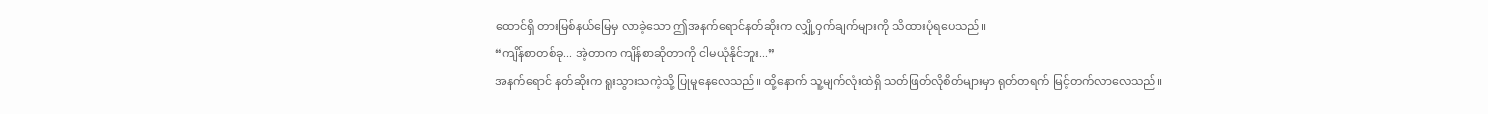ထောင်ရှိ တားမြစ်နယ်မြေမှ လာခဲ့သော ဤအနက်ရောင်နတ်ဆိုးက လျှို့ဝှက်ချက်များကို သိထားပုံရပေသည်။
“ကျိန်စာတစ်ခု... အဲ့တာက ကျိန်စာဆိုတာကို ငါမယုံနိုင်ဘူး...”
အနက်ရောင် နတ်ဆိုးက ရူးသွားသကဲ့သို့ ပြုမူနေလေသည်။ ထို့နောက် သူ့မျက်လုံးထဲရှိ သတ်ဖြတ်လိုစိတ်များမှာ ရုတ်တရက် မြင့်တက်လာလေသည်။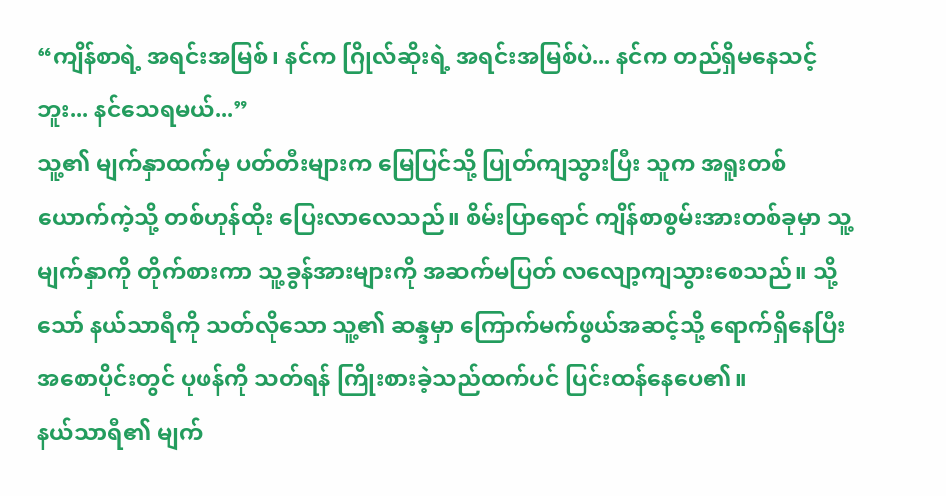“ကျိန်စာရဲ့ အရင်းအမြစ်၊ နင်က ဂြိုလ်ဆိုးရဲ့ အရင်းအမြစ်ပဲ... နင်က တည်ရှိမနေသင့်ဘူး... နင်သေရမယ်...”
သူ့၏ မျက်နှာထက်မှ ပတ်တီးများက မြေပြင်သို့ ပြုတ်ကျသွားပြီး သူက အရူးတစ်ယောက်ကဲ့သို့ တစ်ဟုန်ထိုး ပြေးလာလေသည်။ စိမ်းပြာရောင် ကျိန်စာစွမ်းအားတစ်ခုမှာ သူ့မျက်နှာကို တိုက်စားကာ သူ့ခွန်အားများကို အဆက်မပြတ် လလျော့ကျသွားစေသည်။ သို့သော် နယ်သာရီကို သတ်လိုသော သူ့၏ ဆန္ဒမှာ ကြောက်မက်ဖွယ်အဆင့်သို့ ရောက်ရှိနေပြီး အစောပိုင်းတွင် ပုဖန်ကို သတ်ရန် ကြိုးစားခဲ့သည်ထက်ပင် ပြင်းထန်နေပေ၏။
နယ်သာရီ၏ မျက်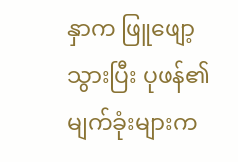နှာက ဖြူဖျော့သွားပြီး ပုဖန်၏ မျက်ခုံးများက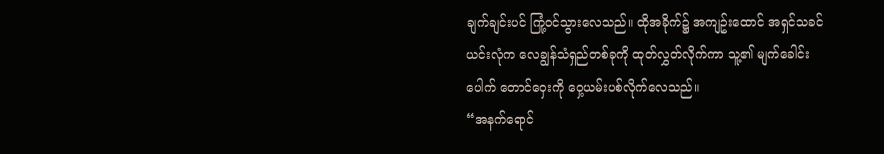ချက်ချင်းပင် ကြုံ့ဝင်သွားလေသည်။ ထိုအခိုက်၌ အကျဥ်းထောင် အရှင်သခင် ယင်းလုံက လေချွန်သံရှည်တစ်ခုကို ထုတ်လွှတ်လိုက်ကာ သူ့၏ မျက်ခေါင်းပေါက် တောင်ဝှေးကို ဝှေ့ယမ်းပစ်လိုက်လေသည်။
“အနက်ရောင်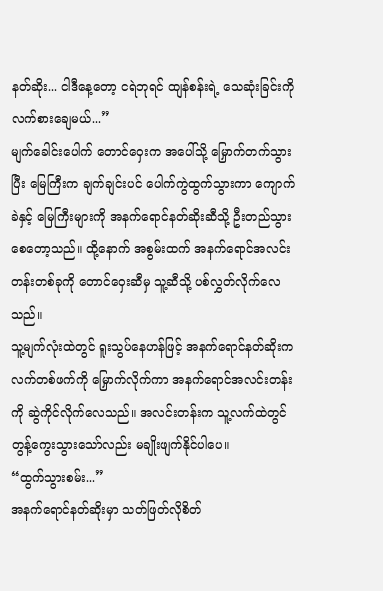နတ်ဆိုး... ငါဒီနေ့တော့ ငရဲဘုရင် ထျန်စန်းရဲ့ သေဆုံးခြင်းကို လက်စားချေမယ်...”
မျက်ခေါင်းပေါက် တောင်ဝှေးက အပေါ်သို့ မြှောက်တက်သွားပြီး မြေကြီးက ချက်ချင်းပင် ပေါက်ကွဲထွက်သွားကာ ကျောက်ခဲနှင့် မြေကြီးများကို အနက်ရောင်နတ်ဆိုးဆီသို့ ဦးတည်သွားစေတော့သည်။ ထို့နောက် အစွမ်းထက် အနက်ရောင်အလင်းတန်းတစ်ခုကို တောင်ဝှေးဆီမှ သူ့ဆီသို့ ပစ်လွှတ်လိုက်လေသည်။
သူ့မျက်လုံးထဲတွင် ရူးသွပ်နေဟန်ဖြင့် အနက်ရောင်နတ်ဆိုးက လက်တစ်ဖက်ကို မြှောက်လိုက်ကာ အနက်ရောင်အလင်းတန်းကို ဆွဲကိုင်လိုက်လေသည်။ အလင်းတန်းက သူ့လက်ထဲတွင် တွန့်ကွေးသွားသော်လည်း မချိုးဖျက်နိုင်ပါပေ။
“ထွက်သွားစမ်း...”
အနက်ရောင်နတ်ဆိုးမှာ သတ်ဖြတ်လိုစိတ်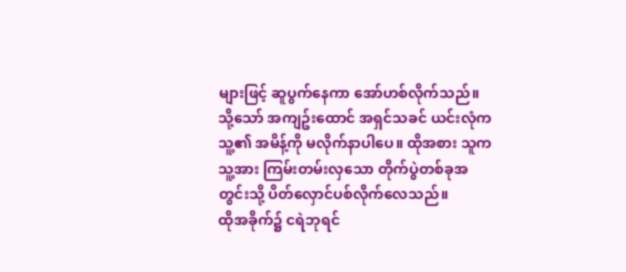များဖြင့် ဆူပွက်နေကာ အော်ဟစ်လိုက်သည်။ သို့သော် အကျဥ်းထောင် အရှင်သခင် ယင်းလုံက သူ့၏ အမိန့်ကို မလိုက်နာပါပေ။ ထိုအစား သူက သူ့အား ကြမ်းတမ်းလှသော တိုက်ပွဲတစ်ခုအတွင်းသို့ ပိတ်လှောင်ပစ်လိုက်လေသည်။
ထိုအခိုက်၌ ငရဲဘုရင်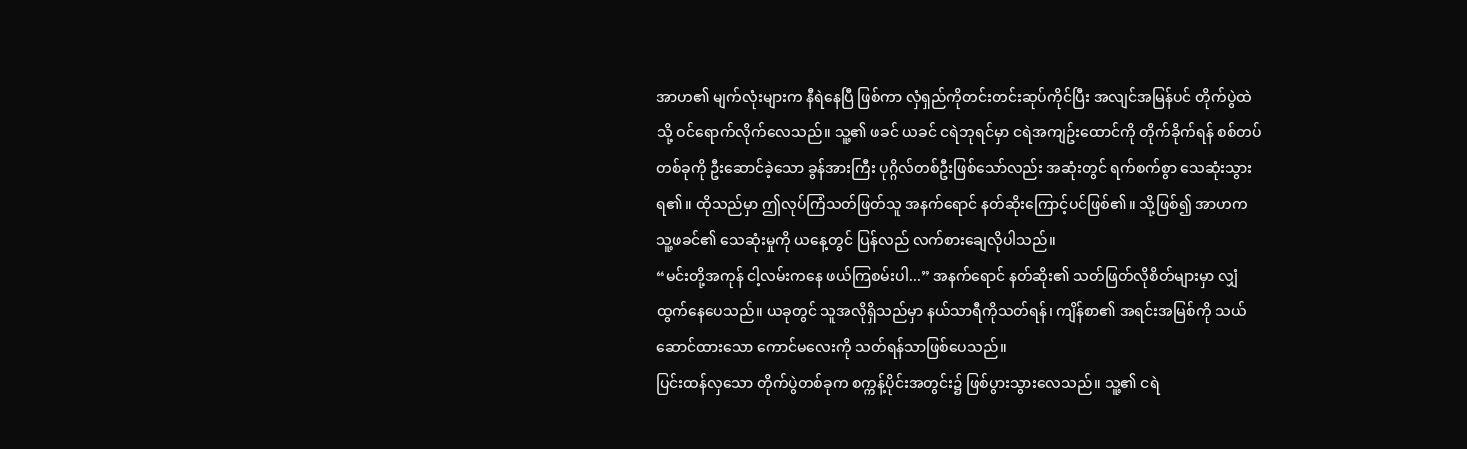အာဟ၏ မျက်လုံးများက နီရဲနေပြီ ဖြစ်ကာ လှံရှည်ကိုတင်းတင်းဆုပ်ကိုင်ပြီး အလျင်အမြန်ပင် တိုက်ပွဲထဲသို့ ဝင်ရောက်လိုက်လေသည်။ သူ့၏ ဖခင် ယခင် ငရဲဘုရင်မှာ ငရဲအကျဥ်းထောင်ကို တိုက်ခိုက်ရန် စစ်တပ်တစ်ခုကို ဦးဆောင်ခဲ့သော ခွန်အားကြီး ပုဂ္ဂိလ်တစ်ဦးဖြစ်သော်လည်း အဆုံးတွင် ရက်စက်စွာ သေဆုံးသွားရ၏။ ထိုသည်မှာ ဤလုပ်ကြံသတ်ဖြတ်သူ အနက်ရောင် နတ်ဆိုးကြောင့်ပင်ဖြစ်၏။ သို့ဖြစ်၍ အာဟက သူ့ဖခင်၏ သေဆုံးမှုကို ယနေ့တွင် ပြန်လည် လက်စားချေလိုပါသည်။
“မင်းတို့အကုန် ငါ့လမ်းကနေ ဖယ်ကြစမ်းပါ...” အနက်ရောင် နတ်ဆိုး၏ သတ်ဖြတ်လိုစိတ်များမှာ လျှံထွက်နေပေသည်။ ယခုတွင် သူအလိုရှိသည်မှာ နယ်သာရီကိုသတ်ရန်၊ ကျိန်စာ၏ အရင်းအမြစ်ကို သယ်ဆောင်ထားသော ကောင်မလေးကို သတ်ရန်သာဖြစ်ပေသည်။
ပြင်းထန်လှသော တိုက်ပွဲတစ်ခုက စက္ကန့်ပိုင်းအတွင်း၌ ဖြစ်ပွားသွားလေသည်။ သူ့၏ ငရဲ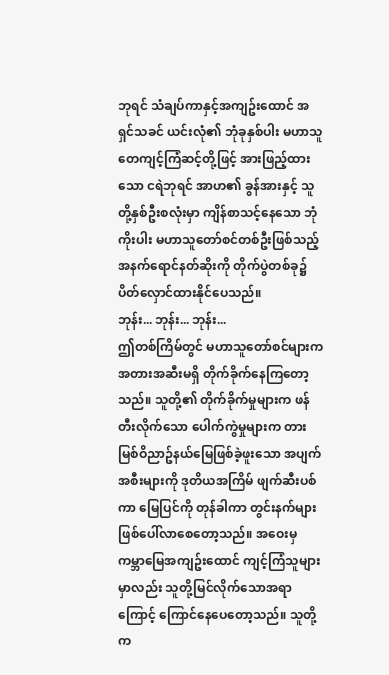ဘုရင် သံချပ်ကာနှင့်အကျဥ်းထောင် အရှင်သခင် ယင်းလုံ၏ ဘုံခုနှစ်ပါး မဟာသူတေကျင့်ကြံဆင့်တို့ဖြင့် အားဖြည့်ထားသော ငရဲဘုရင် အာဟ၏ ခွန်အားနှင့် သူတို့နှစ်ဦးစလုံးမှာ ကျိန်စာသင့်နေသော ဘုံကိုးပါး မဟာသူတော်စင်တစ်ဦးဖြစ်သည့် အနက်ရောင်နတ်ဆိုးကို တိုက်ပွဲတစ်ခု၌ ပိတ်လှောင်ထားနိုင်ပေသည်။
ဘုန်း... ဘုန်း... ဘုန်း...
ဤတစ်ကြိမ်တွင် မဟာသူတော်စင်များက အတားအဆီးမရှိ တိုက်ခိုက်နေကြတော့သည်။ သူတို့၏ တိုက်ခိုက်မှုများက ဖန်တီးလိုက်သော ပေါက်ကွဲမှုများက တားမြစ်ဝိညာဥ်နယ်မြေဖြစ်ခဲ့ဖူးသော အပျက်အစီးများကို ဒုတိယအကြိမ် ဖျက်ဆီးပစ်ကာ မြေပြင်ကို တုန်ခါကာ တွင်းနက်များ ဖြစ်ပေါ်လာစေတော့သည်။ အဝေးမှ ကမ္ဘာမြေအကျဥ်းထောင် ကျင့်ကြံသူများမှာလည်း သူတို့မြင်လိုက်သောအရာကြောင့် ကြောင်နေပေတော့သည်။ သူတို့က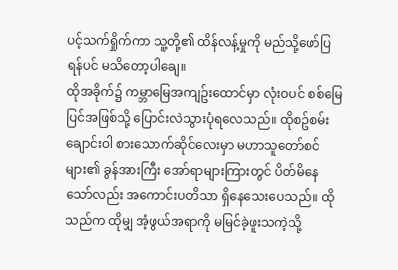ပင့်သက်ရှိုက်ကာ သူ့တို့၏ ထိန်လန့်မှုကို မည်သို့ဖော်ပြရန်ပင် မသိတော့ပါချေ။
ထိုအခိုက်၌ ကမ္ဘာမြေအကျဥ်းထောင်မှာ လုံးဝပင် စစ်မြေပြင်အဖြစ်သို့ ပြောင်းလဲသွားပုံရလေသည်။ ထိုစဥ်စမ်းချောင်းဝါ စားသောက်ဆိုင်လေးမှာ မဟာသူတော်စင်များ၏ ခွန်အားကြီး အော်ရာများကြားတွင် ပိတ်မိနေသော်လည်း အကောင်းပတိသာ ရှိနေသေးပေသည်။ ထိုသည်က ထိုမျှ အံ့ဖွယ်အရာကို မမြင်ခဲ့ဖူးသကဲ့သို့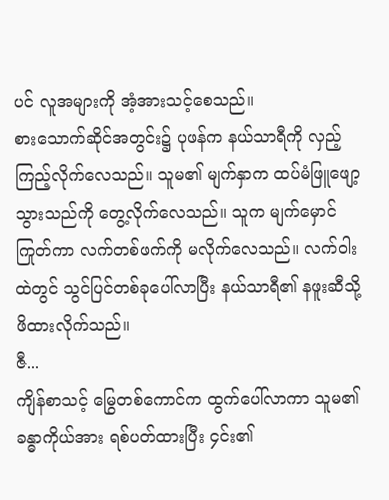ပင် လူအများကို အံ့အားသင့်စေသည်။
စားသောက်ဆိုင်အတွင်း၌ ပုဖန်က နယ်သာရီကို လှည့်ကြည့်လိုက်လေသည်။ သူမ၏ မျက်နှာက ထပ်မံဖြူဖျော့သွားသည်ကို တွေ့လိုက်လေသည်။ သူက မျက်မှောင်ကြုတ်ကာ လက်တစ်ဖက်ကို မလိုက်လေသည်။ လက်ဝါးထဲတွင် သွင်ပြင်တစ်ခုပေါ်လာပြီး နယ်သာရီ၏ နဖူးဆီသို့ ဖိထားလိုက်သည်။
ဇီ...
ကျိန်စာသင့် မြွေတစ်ကောင်က ထွက်ပေါ်လာကာ သူမ၏ ခန္ဓာကိုယ်အား ရစ်ပတ်ထားပြီး ၄င်း၏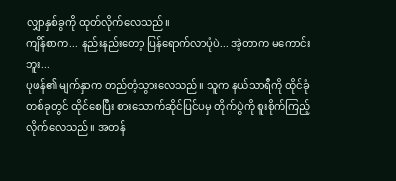လျှာနှစ်ခွကို ထုတ်လိုက်လေသည်။
ကျိန်စာက... နည်းနည်းတော့ ပြန်ရောက်လာပုံပဲ... အဲ့တာက မကောင်းဘူး...
ပုဖန်၏ မျက်နှာက တည်တံ့သွားလေသည်။ သူက နယ်သာရီကို ထိုင်ခုံတစ်ခုတွင် ထိုင်စေပြီး စားသောက်ဆိုင်ပြင်ပမှ တိုက်ပွဲကို စူးစိုက်ကြည့်လိုက်လေသည်။ အတန်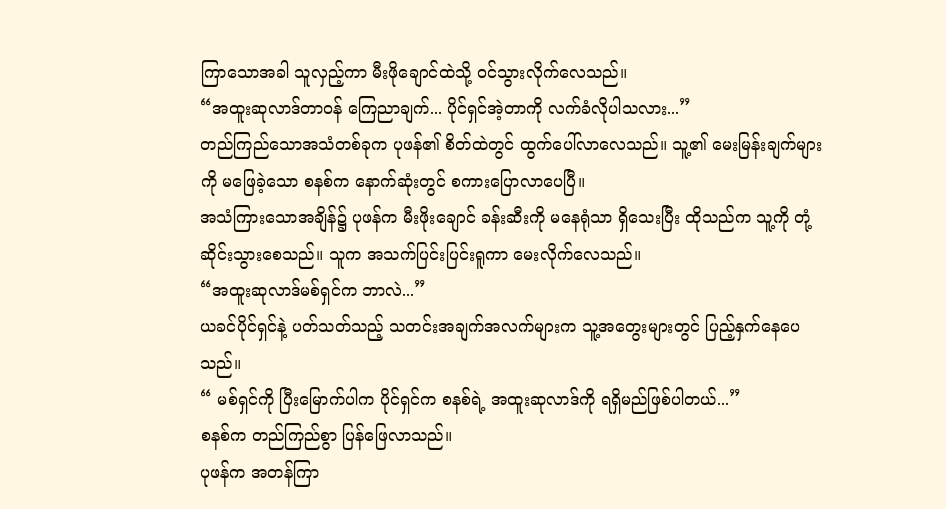ကြာသောအခါ သူလှည့်ကာ မီးဖိုချောင်ထဲသို့ ဝင်သွားလိုက်လေသည်။
“အထူးဆုလာဒ်တာဝန် ကြေညာချက်... ပိုင်ရှင်အဲ့တာကို လက်ခံလိုပါသလား...”
တည်ကြည်သောအသံတစ်ခုက ပုဖန်၏ စိတ်ထဲတွင် ထွက်ပေါ်လာလေသည်။ သူ့၏ မေးမြန်းချက်များကို မဖြေခဲ့သော စနစ်က နောက်ဆုံးတွင် စကားပြောလာပေပြီ။
အသံကြားသောအချိန်၌ ပုဖန်က မီးဖိုးချောင် ခန်းဆီးကို မနေရုံသာ ရှိသေးပြီး ထိုသည်က သူ့ကို တုံ့ဆိုင်းသွားစေသည်။ သူက အသက်ပြင်းပြင်းရူကာ မေးလိုက်လေသည်။
“အထူးဆုလာဒ်မစ်ရှင်က ဘာလဲ...”
ယခင်ပိုင်ရှင်နဲ့ ပတ်သတ်သည့် သတင်းအချက်အလက်များက သူ့အတွေးများတွင် ပြည့်နှက်နေပေသည်။
“ မစ်ရှင်ကို ပြီးမြောက်ပါက ပိုင်ရှင်က စနစ်ရဲ့ အထူးဆုလာဒ်ကို ရရှိမည်ဖြစ်ပါတယ်...”
စနစ်က တည်ကြည်စွာ ပြန်ဖြေလာသည်။
ပုဖန်က အတန်ကြာ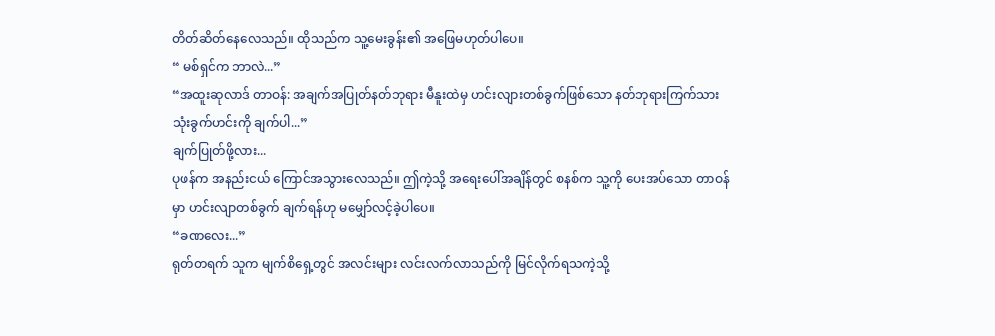တိတ်ဆိတ်နေလေသည်။ ထိုသည်က သူ့မေးခွန်း၏ အဖြေမဟုတ်ပါပေ။
“ မစ်ရှင်က ဘာလဲ...”
“အထူးဆုလာဒ် တာဝန်: အချက်အပြုတ်နတ်ဘုရား မီနူးထဲမှ ဟင်းလျားတစ်ခွက်ဖြစ်သော နတ်ဘုရားကြက်သား သုံးခွက်ဟင်းကို ချက်ပါ...”
ချက်ပြုတ်ဖို့လား...
ပုဖန်က အနည်းငယ် ကြောင်အသွားလေသည်။ ဤကဲ့သို့ အရေးပေါ်အချိန်တွင် စနစ်က သူ့ကို ပေးအပ်သော တာဝန်မှာ ဟင်းလျာတစ်ခွက် ချက်ရန်ဟု မမျှော်လင့်ခဲ့ပါပေ။
“ခဏလေး...”
ရုတ်တရက် သူက မျက်စိရှေ့တွင် အလင်းများ လင်းလက်လာသည်ကို မြင်လိုက်ရသကဲ့သို့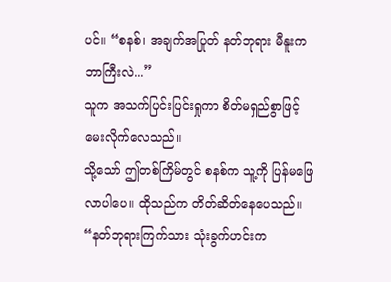ပင်။ “စနစ်၊ အချက်အပြုတ် နတ်ဘုရား မီနူးက ဘာကြီးလဲ...”
သူက အသက်ပြင်းပြင်းရှုကာ စိတ်မရှည်စွာဖြင့် မေးလိုက်လေသည်။
သို့သော် ဤတစ်ကြိမ်တွင် စနစ်က သူ့ကို ပြန်မဖြေလာပါပေ။ ထိုသည်က တိတ်ဆိတ်နေပေသည်။
“နတ်ဘုရားကြက်သား သုံးခွက်ဟင်းက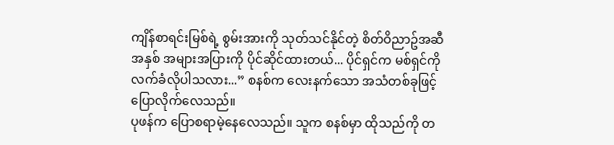ကျိန်စာရင်းမြစ်ရဲ့ စွမ်းအားကို သုတ်သင်နိုင်တဲ့ စိတ်ဝိညာဥ်အဆီအနှစ် အများအပြားကို ပိုင်ဆိုင်ထားတယ်... ပိုင်ရှင်က မစ်ရှင်ကို လက်ခံလိုပါသလား...” စနစ်က လေးနက်သော အသံတစ်ခုဖြင့် ပြောလိုက်လေသည်။
ပုဖန်က ပြောစရာမဲ့နေလေသည်။ သူက စနစ်မှာ ထိုသည်ကို တ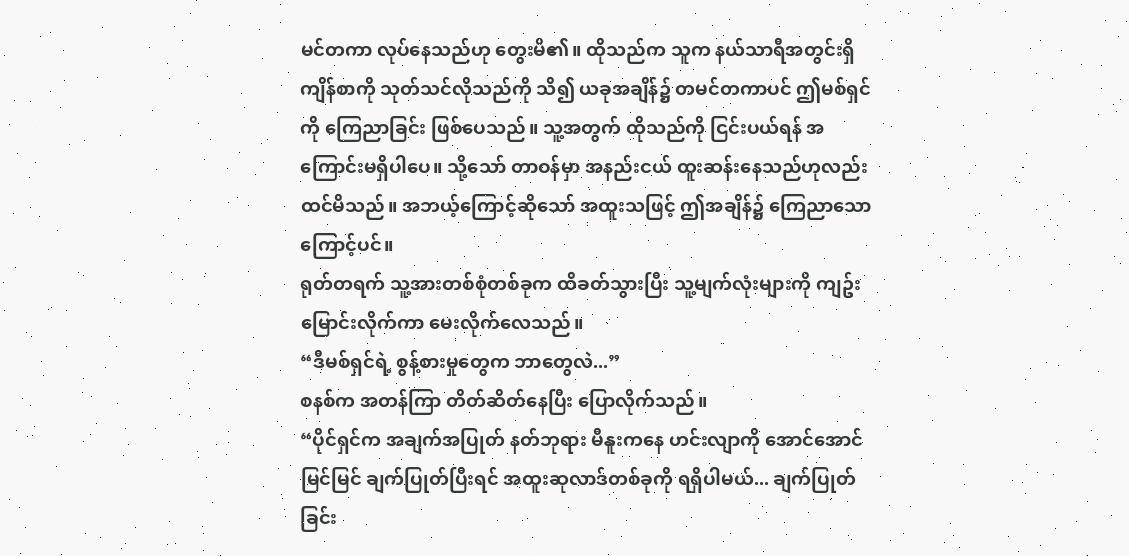မင်တကာ လုပ်နေသည်ဟု တွေးမိ၏။ ထိုသည်က သူက နယ်သာရီအတွင်းရှိ ကျိန်စာကို သုတ်သင်လိုသည်ကို သိ၍ ယခုအချိန်၌ တမင်တကာပင် ဤမစ်ရှင်ကို ကြေညာခြင်း ဖြစ်ပေသည်။ သူ့အတွက် ထိုသည်ကို ငြင်းပယ်ရန် အကြောင်းမရှိပါပေ။ သို့သော် တာဝန်မှာ အနည်းငယ် ထူးဆန်းနေသည်ဟုလည်း ထင်မိသည်။ အဘယ့်ကြောင့်ဆိုသော် အထူးသဖြင့် ဤအချိန်၌ ကြေညာသောကြောင့်ပင်။
ရုတ်တရက် သူ့အားတစ်စုံတစ်ခုက ထိခတ်သွားပြီး သူ့မျက်လုံးများကို ကျဥ်းမြောင်းလိုက်ကာ မေးလိုက်လေသည်။
“ဒီမစ်ရှင်ရဲ့ စွန့်စားမှုတွေက ဘာတွေလဲ...”
စနစ်က အတန်ကြာ တိတ်ဆိတ်နေပြီး ပြောလိုက်သည်။
“ပိုင်ရှင်က အချက်အပြုတ် နတ်ဘုရား မီနူးကနေ ဟင်းလျာကို အောင်အောင်မြင်မြင် ချက်ပြုတ်ပြီးရင် အထူးဆုလာဒ်တစ်ခုကို ရရှိပါမယ်... ချက်ပြုတ်ခြင်း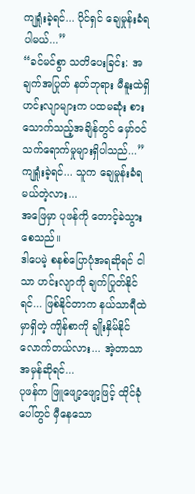ကျရှုံးခဲ့ရင်... ပိုင်ရှင် ချေမှုန်းခံရပါမယ်...”
“ခင်မင်စွာ သတိပေးခြင်း: အချက်အပြုတ် နတ်ဘုရား မီနူးထဲရှိ ဟင်းလျာများက ပထမဆုံး စားသောက်သည့်အချိန်တွင် မှော်ဝင် သက်ရောက်မှုများရှိပါသည်...”
ကျရှုံးခဲ့ရင်... သူက ချေမှုန်းခံရမယ်တဲ့လား...
အဖြေမှာ ပုဖန်ကို တောင့်ခဲသွားစေသည်။
ဒါပေမဲ့ စနစ်ပြောပုံအရဆိုရင် ငါသာ ဟင်းလျာကို ချက်ပြုတ်နိုင်ရင်... ဖြစ်နိုင်တာက နယ်သာရီထဲမှာရှိတဲ့ ကျိန်စာကို ချိုးနှိမ်နိုင်လောက်တယ်လား... အဲ့တာသာ အမှန်ဆိုရင်...
ပုဖန်က ဖြူဖျော့ဖျော့ဖြင့် ထိုင်ခုံပေါ်တွင် မှီနေသော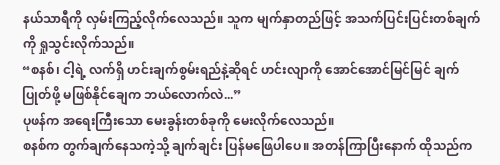နယ်သာရီကို လှမ်းကြည့်လိုက်လေသည်။ သူက မျက်နှာတည်ဖြင့် အသက်ပြင်းပြင်းတစ်ချက်ကို ရှုသွင်းလိုက်သည်။
“စနစ်၊ ငါ့ရဲ့ လက်ရှိ ဟင်းချက်စွမ်းရည်နဲ့ဆိုရင် ဟင်းလျာကို အောင်အောင်မြင်မြင် ချက်ပြုတ်ဖို့ မဖြစ်နိုင်ချေက ဘယ်လောက်လဲ...”
ပုဖန်က အရေးကြီးသော မေးခွန်းတစ်ခုကို မေးလိုက်လေသည်။
စနစ်က တွက်ချက်နေသကဲ့သို့ ချက်ချင်း ပြန်မဖြေပါပေ။ အတန်ကြာပြီးနောက် ထိုသည်က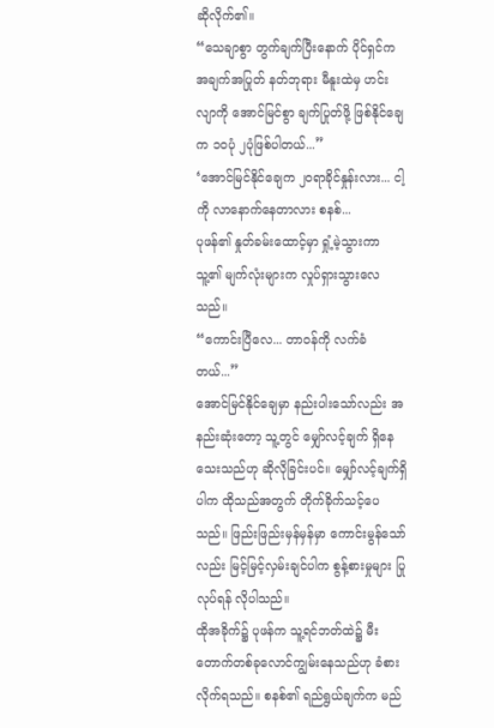ဆိုလိုက်၏။
“သေချာစွာ တွက်ချက်ပြီးနောက် ပိုင်ရှင်က အချက်အပြုတ် နတ်ဘုရား မီနူးထဲမှ ဟင်းလျာကို အောင်မြင်စွာ ချက်ပြုတ်ဖို့ ဖြစ်နိုင်ချေက ၁၀ပုံ ၂ပုံဖြစ်ပါတယ်...”
‘အောင်မြင်နိုင်ချေက ၂၀ရာခိုင်နှုန်းလား... ငါ့ကို လာနောက်နေတာလား စနစ်...
ပုဖန်၏ နှုတ်ခမ်းထောင့်မှာ ရှုံ့မဲ့သွားကာ သူ့၏ မျက်လုံးများက လှုပ်ရှားသွားလေသည်။
“ကောင်းပြီလေ... တာဝန်ကို လက်ခံတယ်...”
အောင်မြင်နိုင်ချေမှာ နည်းပါးသော်လည်း အနည်းဆုံးတော့ သူ့တွင် မျှော်လင့်ချက် ရှိနေသေးသည်ဟု ဆိုလိုခြင်းပင်။ မျှော်လင့်ချက်ရှိပါက ထိုသည်အတွက် တိုက်ခိုက်သင့်ပေသည်။ ဖြည်းဖြည်းမှန်မှန်မှာ ကောင်းမွန်သော်လည်း မြင့်မြင့်လှမ်းချင်ပါက စွန့်စားမှုများ ပြုလုပ်ရန် လိုပါသည်။
ထိုအခိုက်၌ ပုဖန်က သူ့ရင်ဘတ်ထဲ၌ မီးတောက်တစ်ခုလောင်ကျွမ်းနေသည်ဟု ခံစားလိုက်ရသည်။ စနစ်၏ ရည်ရွယ်ချက်က မည်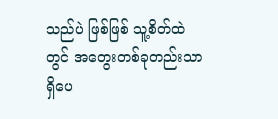သည်ပဲ ဖြစ်ဖြစ် သူ့စိတ်ထဲတွင် အတွေးတစ်ခုတည်းသာ ရှိပေ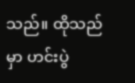သည်။ ထိုသည်မှာ ဟင်းပွဲ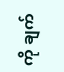ကို ချက်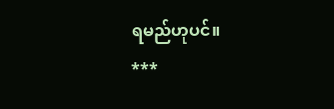ရမည်ဟုပင်။
***